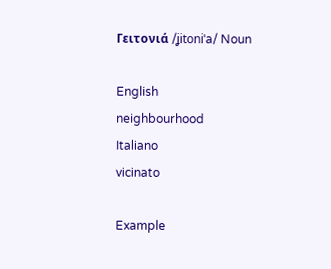Γειτονιά /ʝitoniˈa/ Noun

English
neighbourhood
Italiano
vicinato

Example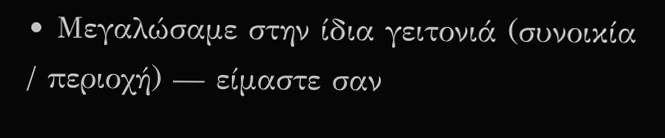• Μεγαλώσαμε στην ίδια γειτονιά (συνοικία / περιοχή) — είμαστε σαν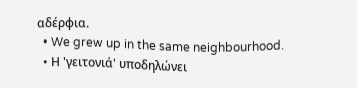αδέρφια.
  • We grew up in the same neighbourhood.
  • Η 'γειτονιά' υποδηλώνει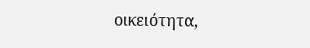οικειότητα,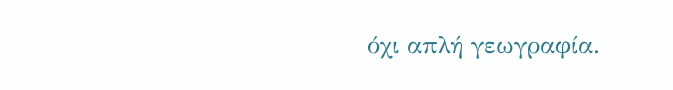όχι απλή γεωγραφία.